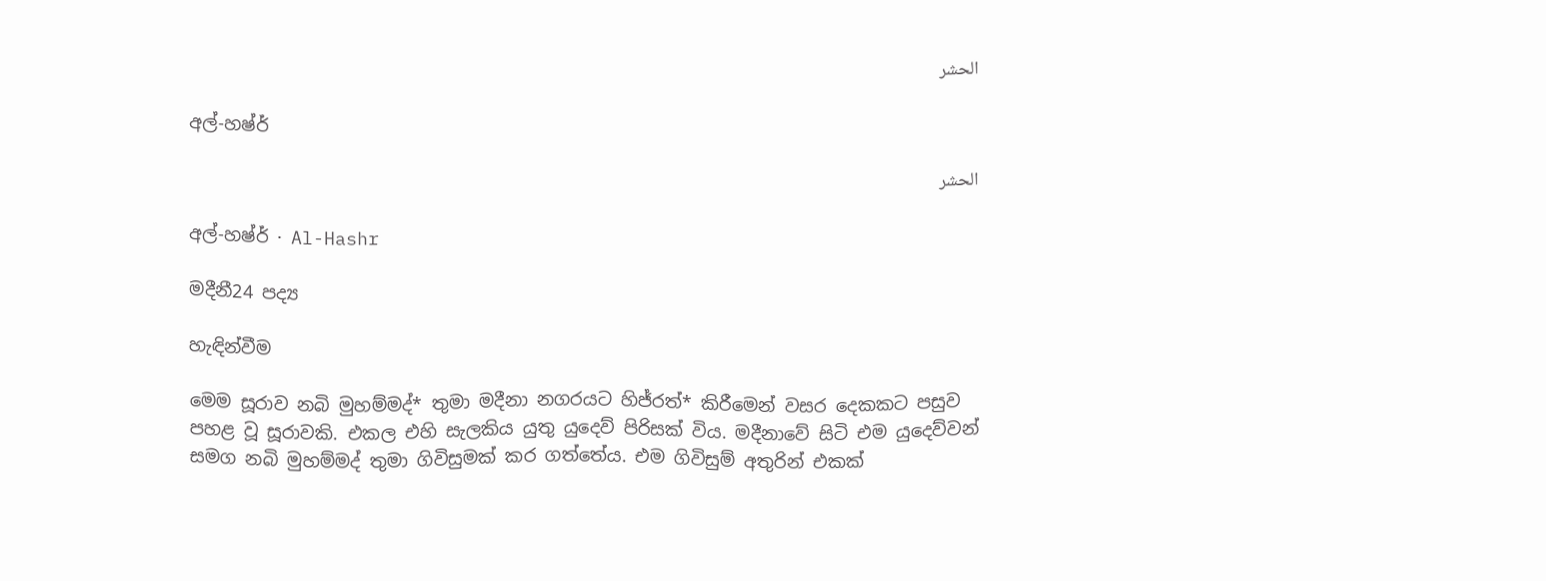الحشر

අල්-හෂ්ර්

الحشر

අල්-හෂ්ර් · Al-Hashr

මදීනී24 පද්‍ය

හැඳින්වීම

මෙම සූරාව නබි මුහම්මද්* තුමා මදීනා නගරයට හිජ්රත්* කිරීමෙන් වසර දෙකකට පසුව පහළ වූ සූරාවකි. එකල එහි සැලකිය යුතු යුදෙව් පිරිසක් විය. මදීනාවේ සිටි එම යුදෙව්වන් සමග නබි මුහම්මද් තුමා ගිවිසුමක් කර ගත්තේය. එම ගිවිසුම් අතුරින් එකක්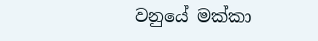වනුයේ මක්කා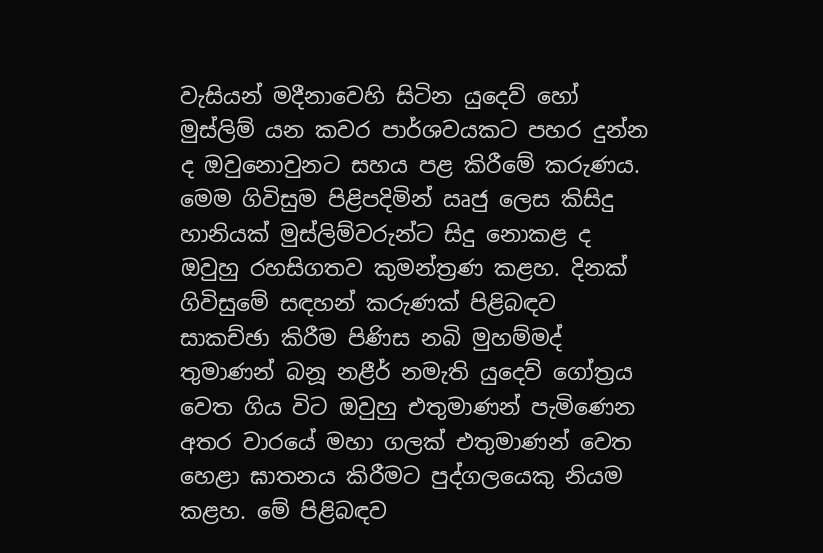වැසියන් මදීනාවෙහි සිටින යුදෙව් හෝ මුස්ලිම් යන කවර පාර්ශවයකට පහර දුන්න ද ඔවුනොවුනට සහය පළ කිරීමේ කරුණය. මෙම ගිවිසුම පිළිපදිමින් ඍජු ලෙස කිසිදු හානියක් මුස්ලිම්වරුන්ට සිදු නොකළ ද ඔවුහු රහසිගතව කුමන්ත්‍රණ කළහ. දිනක් ගිවිසුමේ සඳහන් කරුණක් පිළිබඳව සාකච්ඡා කිරීම පිණිස නබි මුහම්මද් තුමාණන් බනූ නළීර් නමැති යුදෙව් ගෝත්‍රය වෙත ගිය විට ඔවුහු එතුමාණන් පැමිණෙන අතර වාරයේ මහා ගලක් එතුමාණන් වෙත හෙළා ඝාතනය කිරීමට පුද්ගලයෙකු නියම කළහ. මේ පිළිබඳව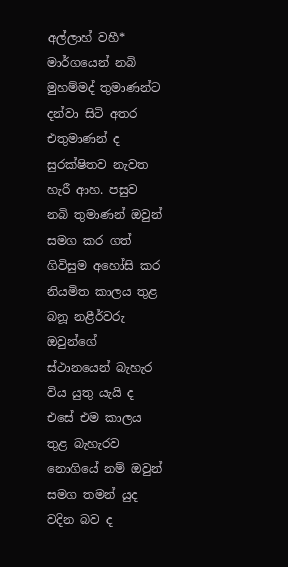අල්ලාහ් වහී* මාර්ගයෙන් නබි මුහම්මද් තුමාණන්ට දන්වා සිටි අතර එතුමාණන් ද සුරක්ෂිතව නැවත හැරී ආහ. පසුව නබි තුමාණන් ඔවුන් සමග කර ගත් ගිවිසුම අහෝසි කර නියමිත කාලය තුළ බනූ නළීර්වරු ඔවුන්ගේ ස්ථානයෙන් බැහැර විය යුතු යැයි ද එසේ එම කාලය තුළ බැහැරව නොගියේ නම් ඔවුන් සමග තමන් යුද වදින බව ද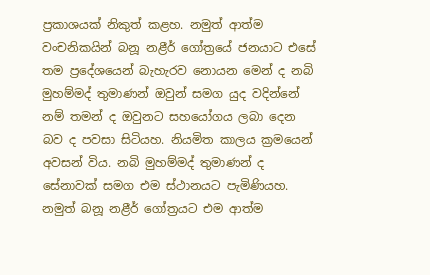ප්‍රකාශයක් නිකුත් කළහ. නමුත් ආත්ම වංචනිකයින් බනූ නළීර් ගෝත්‍රයේ ජනයාට එසේ තම ප්‍රදේශයෙන් බැහැරව නොයන මෙන් ද නබි මුහම්මද් තුමාණන් ඔවුන් සමග යුද වදින්නේ නම් තමන් ද ඔවුනට සහයෝගය ලබා දෙන බව ද පවසා සිටියහ. නියමිත කාලය ක්‍රමයෙන් අවසන් විය. නබි මුහම්මද් තුමාණන් ද සේනාවක් සමග එම ස්ථානයට පැමිණියහ. නමුත් බනූ නළීර් ගෝත්‍රයට එම ආත්ම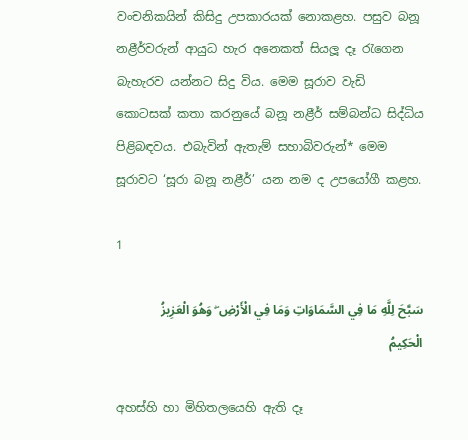වංචනිකයින් කිසිදු උපකාරයක් නොකළහ. පසුව බනූ නළීර්වරුන් ආයුධ හැර අනෙකත් සියලූ දෑ රැගෙන බැහැරව යන්නට සිදු විය. මෙම සූරාව වැඩි කොටසක් කතා කරනුයේ බනූ නළීර් සම්බන්ධ සිද්ධිය පිළිබඳවය. එබැවින් ඇතැම් සහාබිවරුන්* මෙම සූරාවට ‘සූරා බනූ නළීර්’ යන නම ද උපයෝගී කළහ.

1

سَبَّحَ لِلَّهِ مَا فِي السَّمَاوَاتِ وَمَا فِي الْأَرْضِ ۖ وَهُوَ الْعَزِيزُ الْحَكِيمُ

අහස්හි හා මිහිතලයෙහි ඇති දෑ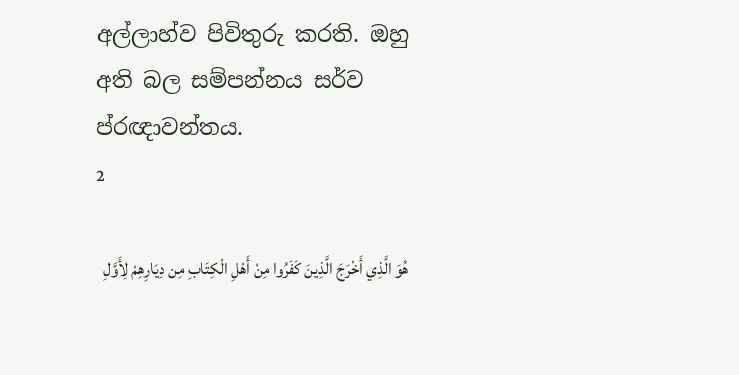අල්ලාහ්ව පිවිතුරු කරති. ඔහු අති බල සම්පන්නය සර්ව ප්රඥාවන්තය.
2

هُوَ الَّذِي أَخْرَجَ الَّذِينَ كَفَرُوا مِنْ أَهْلِ الْكِتَابِ مِن دِيَارِهِمْ لِأَوَّلِ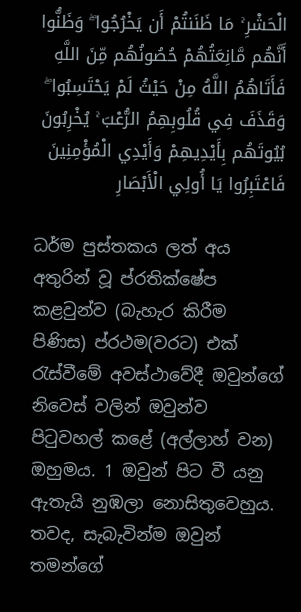الْحَشْرِ ۚ مَا ظَنَنتُمْ أَن يَخْرُجُوا ۖ وَظَنُّوا أَنَّهُم مَّانِعَتُهُمْ حُصُونُهُم مِّنَ اللَّهِ فَأَتَاهُمُ اللَّهُ مِنْ حَيْثُ لَمْ يَحْتَسِبُوا ۖ وَقَذَفَ فِي قُلُوبِهِمُ الرُّعْبَ ۚ يُخْرِبُونَ بُيُوتَهُم بِأَيْدِيهِمْ وَأَيْدِي الْمُؤْمِنِينَ فَاعْتَبِرُوا يَا أُولِي الْأَبْصَارِ

ධර්ම පුස්තකය ලත් අය අතුරින් වූ ප්රතික්ෂේප කළවුන්ව (බැහැර කිරීම පිණිස) ප්රථම(වරට) එක් රැස්වීමේ අවස්ථාවේදී ඔවුන්ගේ නිවෙස් වලින් ඔවුන්ව පිටුවහල් කළේ (අල්ලාහ් වන) ඔහුමය. 1 ඔවුන් පිට වී යනු ඇතැයි නුඹලා නොසිතුවෙහුය. තවද, සැබැවින්ම ඔවුන් තමන්ගේ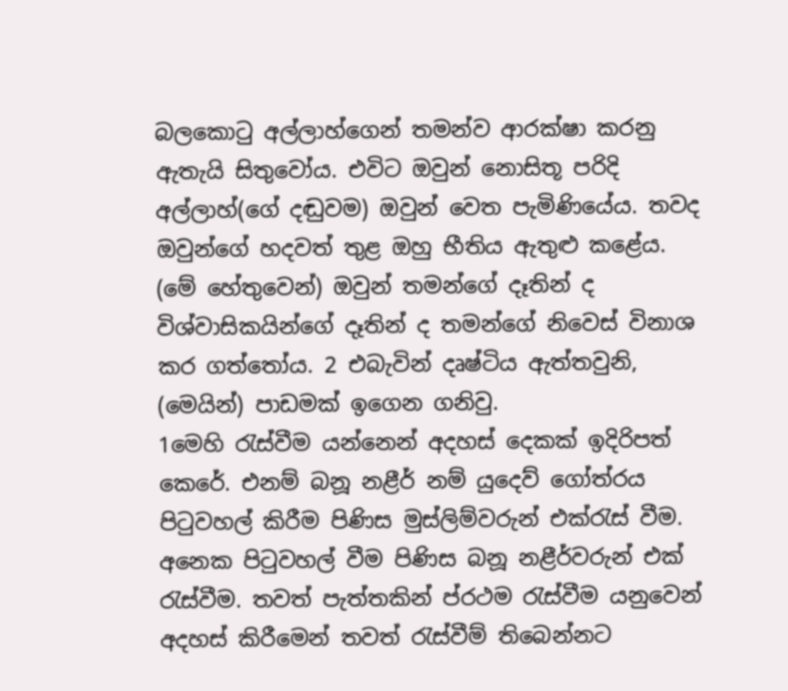බලකොටු අල්ලාහ්ගෙන් තමන්ව ආරක්ෂා කරනු ඇතැයි සිතුවෝය. එවිට ඔවුන් නොසිතූ පරිදි අල්ලාහ්(ගේ දඬුවම) ඔවුන් වෙත පැමිණියේය. තවද ඔවුන්ගේ හදවත් තුළ ඔහු භීතිය ඇතුළු කළේය. (මේ හේතුවෙන්) ඔවුන් තමන්ගේ දෑතින් ද විශ්වාසිකයින්ගේ දෑතින් ද තමන්ගේ නිවෙස් විනාශ කර ගත්තෝය. 2 එබැවින් දෘෂ්ටිය ඇත්තවුනි, (මෙයින්) පාඩමක් ඉගෙන ගනිවු.
1මෙහි රැස්වීම යන්නෙන් අදහස් දෙකක් ඉදිරිපත් කෙරේ. එනම් බනූ නළීර් නම් යුදෙව් ගෝත්රය පිටුවහල් කිරීම පිණිස මුස්ලිම්වරුන් එක්රැස් වීම. අනෙක පිටුවහල් වීම පිණිස බනූ නළීර්වරුන් එක් රැස්වීම. තවත් පැත්තකින් ප්රථම රැස්වීම යනුවෙන් අදහස් කිරීමෙන් තවත් රැස්වීම් තිබෙන්නට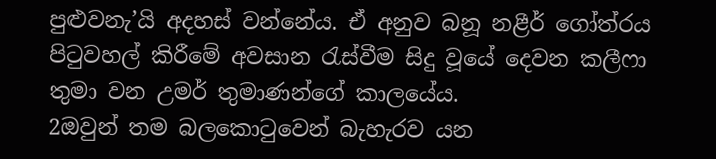පුළුවනැ’යි අදහස් වන්නේය. ඒ අනුව බනූ නළීර් ගෝත්රය පිටුවහල් කිරීමේ අවසාන රැස්වීම සිදු වූයේ දෙවන කලීෆා තුමා වන උමර් තුමාණන්ගේ කාලයේය.
2ඔවුන් තම බලකොටුවෙන් බැහැරව යන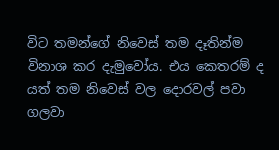විට තමන්ගේ නිවෙස් තම දෑතින්ම විනාශ කර දැමුවෝය. එය කෙතරම් ද යත් තම නිවෙස් වල දොරවල් පවා ගලවා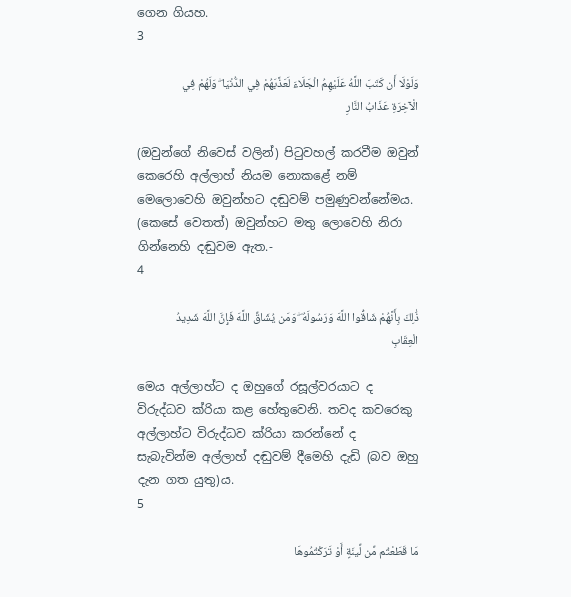ගෙන ගියහ.
3

وَلَوْلَا أَن كَتَبَ اللَّهُ عَلَيْهِمُ الْجَلَاءَ لَعَذَّبَهُمْ فِي الدُّنْيَا ۖ وَلَهُمْ فِي الْآخِرَةِ عَذَابُ النَّارِ

(ඔවුන්ගේ නිවෙස් වලින්) පිටුවහල් කරවීම ඔවුන් කෙරෙහි අල්ලාහ් නියම නොකළේ නම් මෙලොවෙහි ඔවුන්හට දඬුවම් පමුණුවන්නේමය. (කෙසේ වෙතත්) ඔවුන්හට මතු ලොවෙහි නිරා ගින්නෙහි දඬුවම ඇත.-
4

ذَٰلِكَ بِأَنَّهُمْ شَاقُّوا اللَّهَ وَرَسُولَهُ ۖ وَمَن يُشَاقِّ اللَّهَ فَإِنَّ اللَّهَ شَدِيدُ الْعِقَابِ

මෙය අල්ලාහ්ට ද ඔහුගේ රසූල්වරයාට ද විරුද්ධව ක්රියා කළ හේතුවෙනි. තවද කවරෙකු අල්ලාහ්ට විරුද්ධව ක්රියා කරන්නේ ද සැබැවින්ම අල්ලාහ් දඬුවම් දීමෙහි දැඩි (බව ඔහු දැන ගත යුතු)ය.
5

مَا قَطَعْتُم مِّن لِّينَةٍ أَوْ تَرَكْتُمُوهَا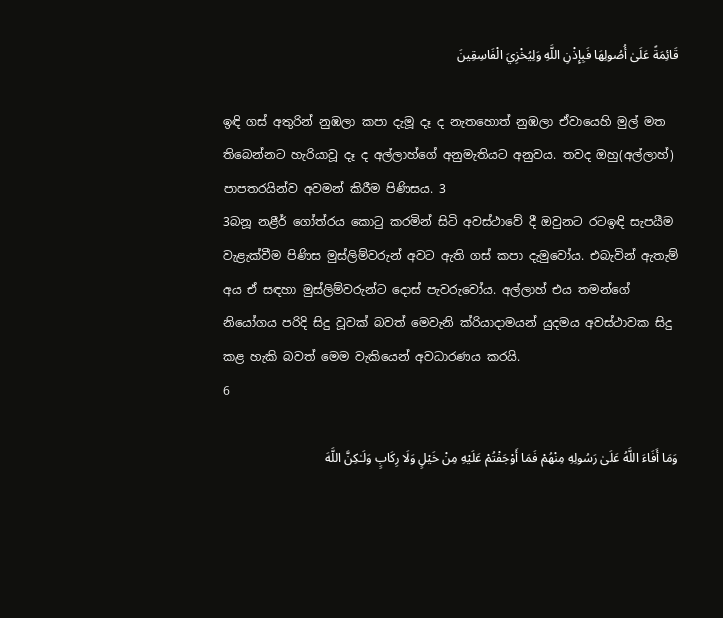قَائِمَةً عَلَىٰ أُصُولِهَا فَبِإِذْنِ اللَّهِ وَلِيُخْزِيَ الْفَاسِقِينَ

ඉඳි ගස් අතුරින් නුඹලා කපා දැමූ දෑ ද නැතහොත් නුඹලා ඒවායෙහි මුල් මත තිබෙන්නට හැරියාවූ දෑ ද අල්ලාහ්ගේ අනුමැතියට අනුවය. තවද ඔහු(අල්ලාහ්) පාපතරයින්ව අවමන් කිරීම පිණිසය. 3
3බනූ නළීර් ගෝත්රය කොටු කරමින් සිටි අවස්ථාවේ දී ඔවුනට රටඉඳි සැපයීම වැළැක්වීම පිණිස මුස්ලිම්වරුන් අවට ඇති ගස් කපා දැමුවෝය. එබැවින් ඇතැම් අය ඒ සඳහා මුස්ලිම්වරුන්ට දොස් පැවරුවෝය. අල්ලාහ් එය තමන්ගේ නියෝගය පරිදි සිදු වූවක් බවත් මෙවැනි ක්රියාදාමයන් යුදමය අවස්ථාවක සිදු කළ හැකි බවත් මෙම වැකියෙන් අවධාරණය කරයි.
6

وَمَا أَفَاءَ اللَّهُ عَلَىٰ رَسُولِهِ مِنْهُمْ فَمَا أَوْجَفْتُمْ عَلَيْهِ مِنْ خَيْلٍ وَلَا رِكَابٍ وَلَـٰكِنَّ اللَّهَ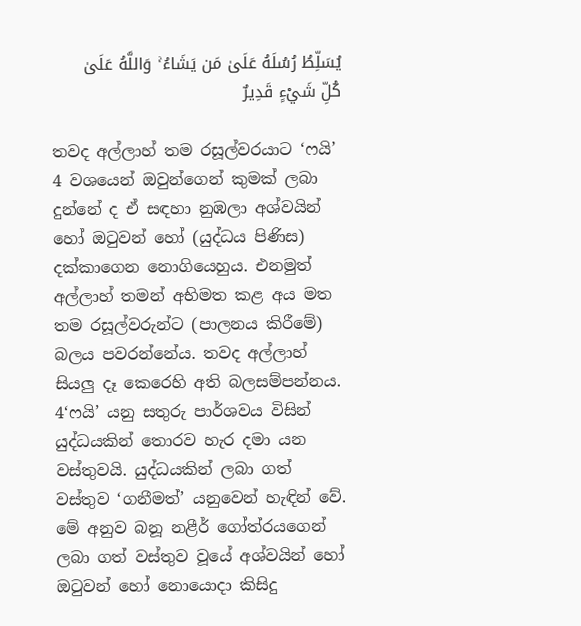يُسَلِّطُ رُسُلَهُ عَلَىٰ مَن يَشَاءُ ۚ وَاللَّهُ عَلَىٰ كُلِّ شَيْءٍ قَدِيرٌ

තවද අල්ලාහ් තම රසූල්වරයාට ‘ෆයි’ 4 වශයෙන් ඔවුන්ගෙන් කුමක් ලබා දුන්නේ ද ඒ සඳහා නුඹලා අශ්වයින් හෝ ඔටුවන් හෝ (යුද්ධය පිණිස) දක්කාගෙන නොගියෙහුය. එනමුත් අල්ලාහ් තමන් අභිමත කළ අය මත තම රසූල්වරුන්ට (පාලනය කිරීමේ) බලය පවරන්නේය. තවද අල්ලාහ් සියලු දෑ කෙරෙහි අති බලසම්පන්නය.
4‘ෆයි’ යනු සතුරු පාර්ශවය විසින් යුද්ධයකින් තොරව හැර දමා යන වස්තුවයි. යුද්ධයකින් ලබා ගත් වස්තුව ‘ගනීමත්’ යනුවෙන් හැඳින් වේ. මේ අනුව බනූ නළීර් ගෝත්රයගෙන් ලබා ගත් වස්තුව වූයේ අශ්වයින් හෝ ඔටුවන් හෝ නොයොදා කිසිදු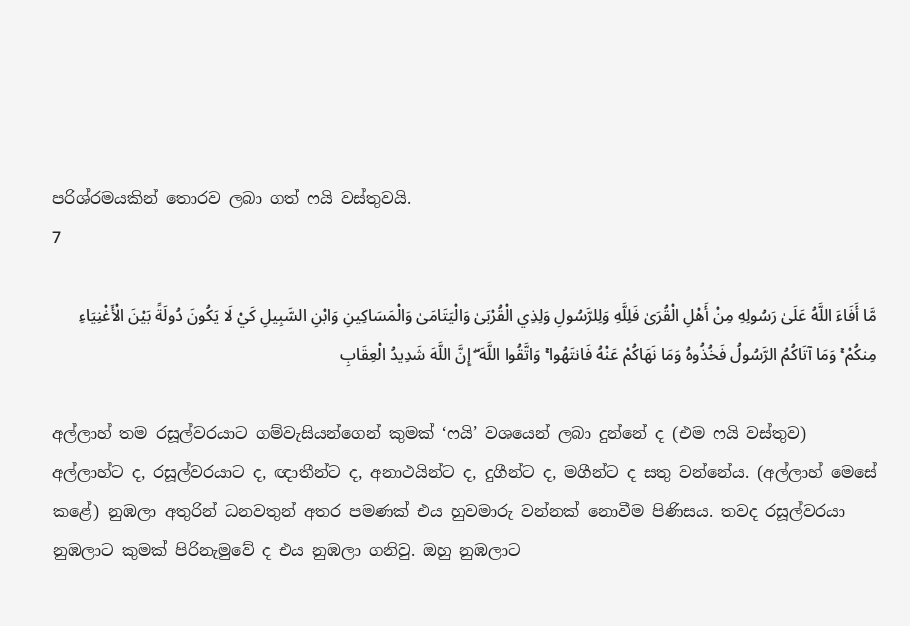පරිශ්රමයකින් තොරව ලබා ගත් ෆයි වස්තුවයි.
7

مَّا أَفَاءَ اللَّهُ عَلَىٰ رَسُولِهِ مِنْ أَهْلِ الْقُرَىٰ فَلِلَّهِ وَلِلرَّسُولِ وَلِذِي الْقُرْبَىٰ وَالْيَتَامَىٰ وَالْمَسَاكِينِ وَابْنِ السَّبِيلِ كَيْ لَا يَكُونَ دُولَةً بَيْنَ الْأَغْنِيَاءِ مِنكُمْ ۚ وَمَا آتَاكُمُ الرَّسُولُ فَخُذُوهُ وَمَا نَهَاكُمْ عَنْهُ فَانتَهُوا ۚ وَاتَّقُوا اللَّهَ ۖ إِنَّ اللَّهَ شَدِيدُ الْعِقَابِ

අල්ලාහ් තම රසූල්වරයාට ගම්වැසියන්ගෙන් කුමක් ‘ෆයි’ වශයෙන් ලබා දුන්නේ ද (එම ෆයි වස්තුව) අල්ලාහ්ට ද, රසූල්වරයාට ද, ඥාතීන්ට ද, අනාථයින්ට ද, දුගීන්ට ද, මගීන්ට ද සතු වන්නේය. (අල්ලාහ් මෙසේ කළේ) නුඹලා අතුරින් ධනවතුන් අතර පමණක් එය හුවමාරු වන්නක් නොවීම පිණිසය. තවද රසූල්වරයා නුඹලාට කුමක් පිරිනැමුවේ ද එය නුඹලා ගනිවු. ඔහු නුඹලාට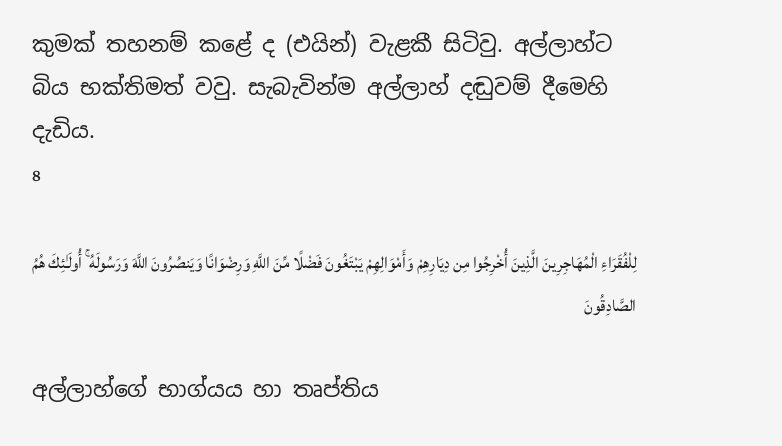කුමක් තහනම් කළේ ද (එයින්) වැළකී සිටිවු. අල්ලාහ්ට බිය භක්තිමත් වවු. සැබැවින්ම අල්ලාහ් දඬුවම් දීමෙහි දැඩිය.
8

لِلْفُقَرَاءِ الْمُهَاجِرِينَ الَّذِينَ أُخْرِجُوا مِن دِيَارِهِمْ وَأَمْوَالِهِمْ يَبْتَغُونَ فَضْلًا مِّنَ اللَّهِ وَرِضْوَانًا وَيَنصُرُونَ اللَّهَ وَرَسُولَهُ ۚ أُولَـٰئِكَ هُمُ الصَّادِقُونَ

අල්ලාහ්ගේ භාග්යය හා තෘප්තිය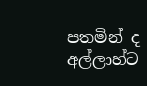පතමින් ද අල්ලාහ්ට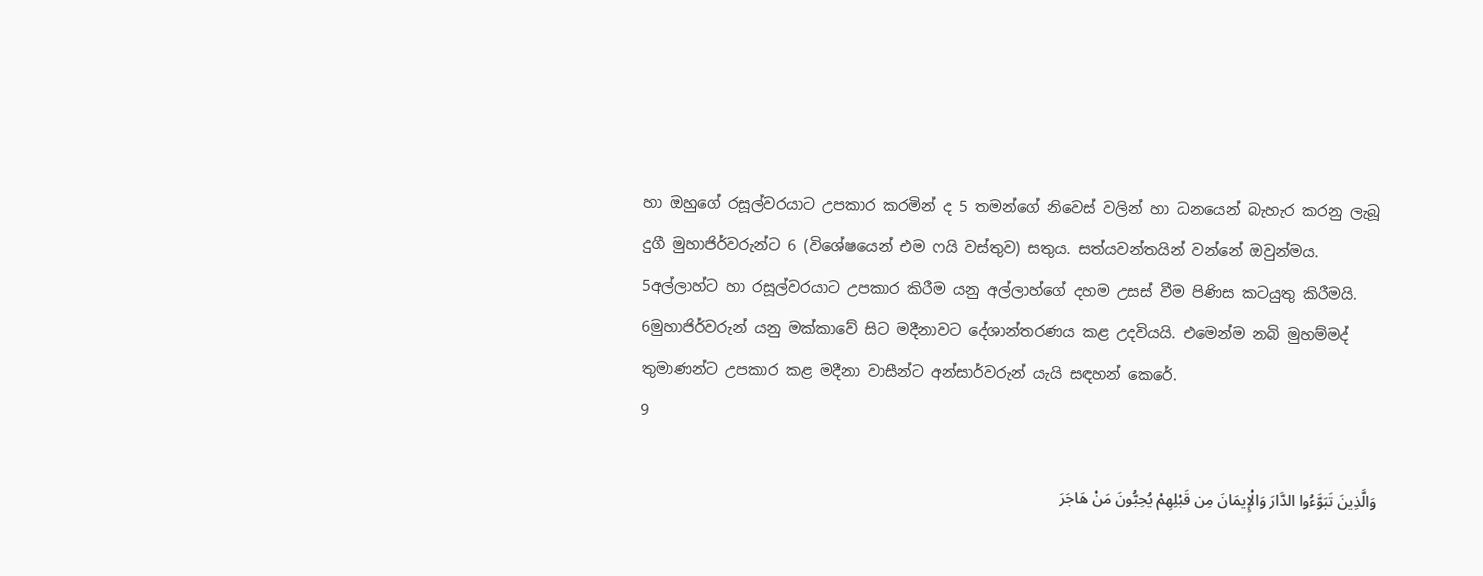හා ඔහුගේ රසූල්වරයාට උපකාර කරමින් ද 5 තමන්ගේ නිවෙස් වලින් හා ධනයෙන් බැහැර කරනු ලැබූ දුගී මුහාජිර්වරුන්ට 6 (විශේෂයෙන් එම ෆයි වස්තුව) සතුය. සත්යවන්තයින් වන්නේ ඔවුන්මය.
5අල්ලාහ්ට හා රසූල්වරයාට උපකාර කිරීම යනු අල්ලාහ්ගේ දහම උසස් වීම පිණිස කටයුතු කිරීමයි.
6මුහාජිර්වරුන් යනු මක්කාවේ සිට මදීනාවට දේශාන්තරණය කළ උදවියයි. එමෙන්ම නබි මුහම්මද් තුමාණන්ට උපකාර කළ මදීනා වාසීන්ට අන්සාර්වරුන් යැයි සඳහන් කෙරේ.
9

وَالَّذِينَ تَبَوَّءُوا الدَّارَ وَالْإِيمَانَ مِن قَبْلِهِمْ يُحِبُّونَ مَنْ هَاجَرَ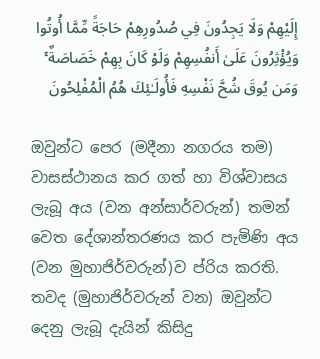إِلَيْهِمْ وَلَا يَجِدُونَ فِي صُدُورِهِمْ حَاجَةً مِّمَّا أُوتُوا وَيُؤْثِرُونَ عَلَىٰ أَنفُسِهِمْ وَلَوْ كَانَ بِهِمْ خَصَاصَةٌ ۚ وَمَن يُوقَ شُحَّ نَفْسِهِ فَأُولَـٰئِكَ هُمُ الْمُفْلِحُونَ

ඔවුන්ට පෙර (මදීනා නගරය තම) වාසස්ථානය කර ගත් හා විශ්වාසය ලැබූ අය (වන අන්සාර්වරුන්) තමන් වෙත දේශාන්තරණය කර පැමිණි අය (වන මුහාජිර්වරුන්)ව ප්රිය කරති. තවද (මුහාජිර්වරුන් වන) ඔවුන්ට දෙනු ලැබූ දැයින් කිසිදු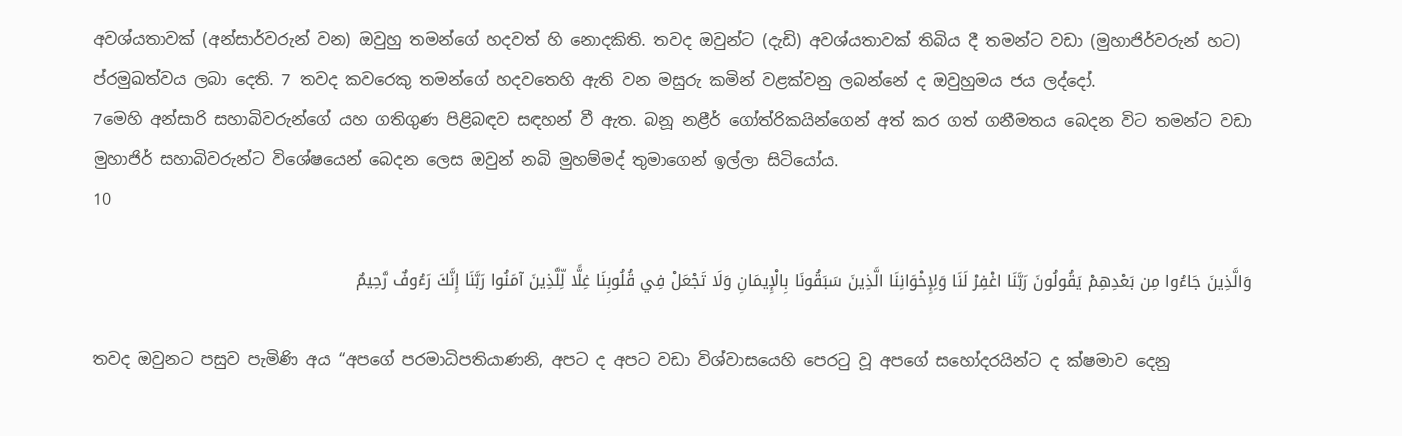අවශ්යතාවක් (අන්සාර්වරුන් වන) ඔවුහු තමන්ගේ හදවත් හි නොදකිති. තවද ඔවුන්ට (දැඩි) අවශ්යතාවක් තිබිය දී තමන්ට වඩා (මුහාජිර්වරුන් හට) ප්රමුඛත්වය ලබා දෙති. 7 තවද කවරෙකු තමන්ගේ හදවතෙහි ඇති වන මසුරු කමින් වළක්වනු ලබන්නේ ද ඔවුහුමය ජය ලද්දෝ.
7මෙහි අන්සාරි සහාබිවරුන්ගේ යහ ගතිගුණ පිළිබඳව සඳහන් වී ඇත. බනූ නළීර් ගෝත්රිකයින්ගෙන් අත් කර ගත් ගනීමතය බෙදන විට තමන්ට වඩා මුහාජිර් සහාබිවරුන්ට විශේෂයෙන් බෙදන ලෙස ඔවුන් නබි මුහම්මද් තුමාගෙන් ඉල්ලා සිටියෝය.
10

وَالَّذِينَ جَاءُوا مِن بَعْدِهِمْ يَقُولُونَ رَبَّنَا اغْفِرْ لَنَا وَلِإِخْوَانِنَا الَّذِينَ سَبَقُونَا بِالْإِيمَانِ وَلَا تَجْعَلْ فِي قُلُوبِنَا غِلًّا لِّلَّذِينَ آمَنُوا رَبَّنَا إِنَّكَ رَءُوفٌ رَّحِيمٌ

තවද ඔවුනට පසුව පැමිණි අය “අපගේ පරමාධිපතියාණනි, අපට ද අපට වඩා විශ්වාසයෙහි පෙරටු වූ අපගේ සහෝදරයින්ට ද ක්ෂමාව දෙනු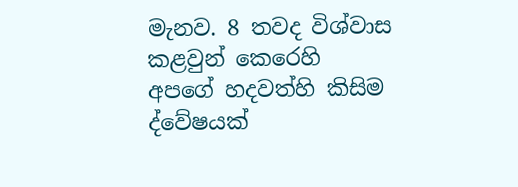මැනව. 8 තවද විශ්වාස කළවුන් කෙරෙහි අපගේ හදවත්හි කිසිම ද්වේෂයක්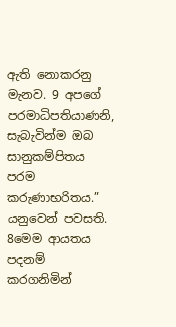ඇති නොකරනු මැනව. 9 අපගේ පරමාධිපතියාණනි, සැබැවින්ම ඔබ සානුකම්පිතය පරම කරුණාභරිතය.” යනුවෙන් පවසති.
8මෙම ආයතය පදනම් කරගනිමින්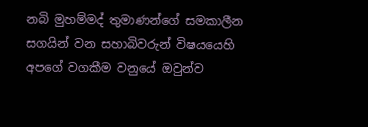නබි මුහම්මද් තුමාණන්ගේ සමකාලීන සගයින් වන සහාබිවරුන් විෂයයෙහි අපගේ වගකීම වනුයේ ඔවුන්ව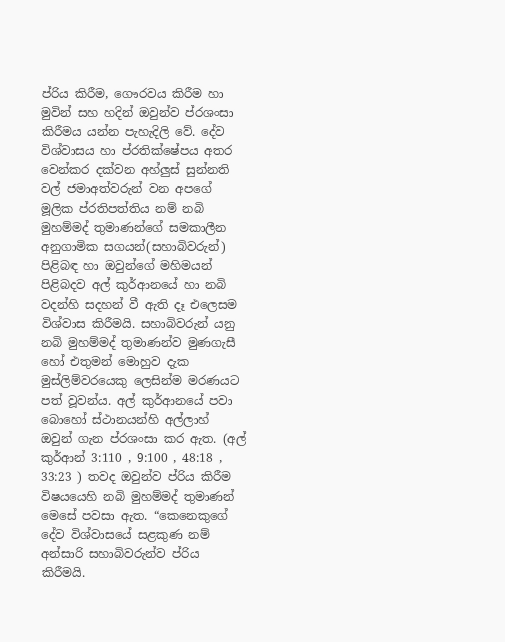ප්රිය කිරීම, ගෞරවය කිරීම හා මුවින් සහ හදින් ඔවුන්ව ප්රශංසා කිරීමය යන්න පැහැදිලි වේ. දේව විශ්වාසය හා ප්රතික්ෂේපය අතර වෙන්කර දක්වන අහ්ලුස් සුන්නති වල් ජමාඅත්වරුන් වන අපගේ මූලික ප්රතිපත්තිය නම් නබි මුහම්මද් තුමාණන්ගේ සමකාලීන අනුගාමික සගයන්(සහාබිවරුන්) පිළිබඳ හා ඔවුන්ගේ මහිමයන් පිළිබදව අල් කුර්ආනයේ හා නබි වදන්හි සදහන් වී ඇති දෑ එලෙසම විශ්වාස කිරීමයි. සහාබිවරුන් යනු නබි මුහම්මද් තුමාණන්ව මුණගැසී හෝ එතුමන් මොහුව දැක මුස්ලිම්වරයෙකු ලෙසින්ම මරණයට පත් වූවන්ය. අල් කුර්ආනයේ පවා බොහෝ ස්ථානයන්හි අල්ලාහ් ඔවුන් ගැන ප්රශංසා කර ඇත. (අල් කුර්ආන් 3:110 , 9:100 , 48:18 , 33:23 ) තවද ඔවුන්ව ප්රිය කිරීම විෂයයෙහි නබි මුහම්මද් තුමාණන් මෙසේ පවසා ඇත. “කෙනෙකුගේ දේව විශ්වාසයේ සළකුණ නම් අන්සාරි සහාබිවරුන්ව ප්රිය කිරීමයි.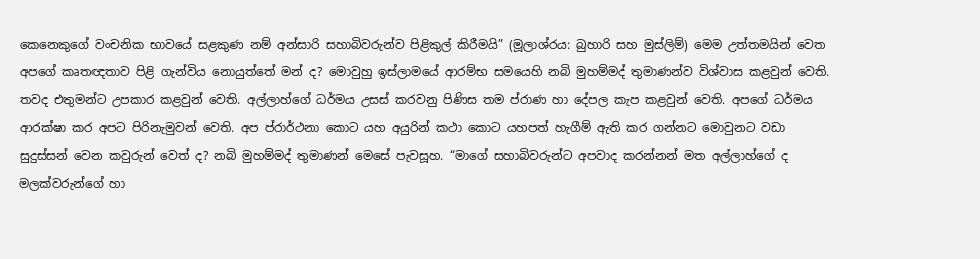කෙනෙකුගේ වංචනික භාවයේ සළකුණ නම් අන්සාරි සහාබිවරුන්ව පිළිකුල් කිරීමයි” (මූලාශ්රය: බුහාරි සහ මුස්ලිම්) මෙම උත්තමයින් වෙත අපගේ කෘතඥතාව පිළි ගැන්විය නොයුත්තේ මන් ද? මොවුහු ඉස්ලාමයේ ආරම්භ සමයෙහි නබි මුහම්මද් තුමාණන්ව විශ්වාස කළවුන් වෙති. තවද එතුමන්ට උපකාර කළවුන් වෙති. අල්ලාහ්ගේ ධර්මය උසස් කරවනු පිණිස තම ප්රාණ හා දේපල කැප කළවුන් වෙති. අපගේ ධර්මය ආරක්ෂා කර අපට පිරිනැමුවන් වෙති. අප ප්රාර්ථනා කොට යහ අයුරින් කථා කොට යහපත් හැගීම් ඇති කර ගන්නට මොවුනට වඩා සුදුස්සන් වෙන කවුරුන් වෙත් ද? නබි මුහම්මද් තුමාණන් මෙසේ පැවසූහ. “මාගේ සහාබිවරුන්ට අපවාද කරන්නන් මත අල්ලාහ්ගේ ද මලක්වරුන්ගේ හා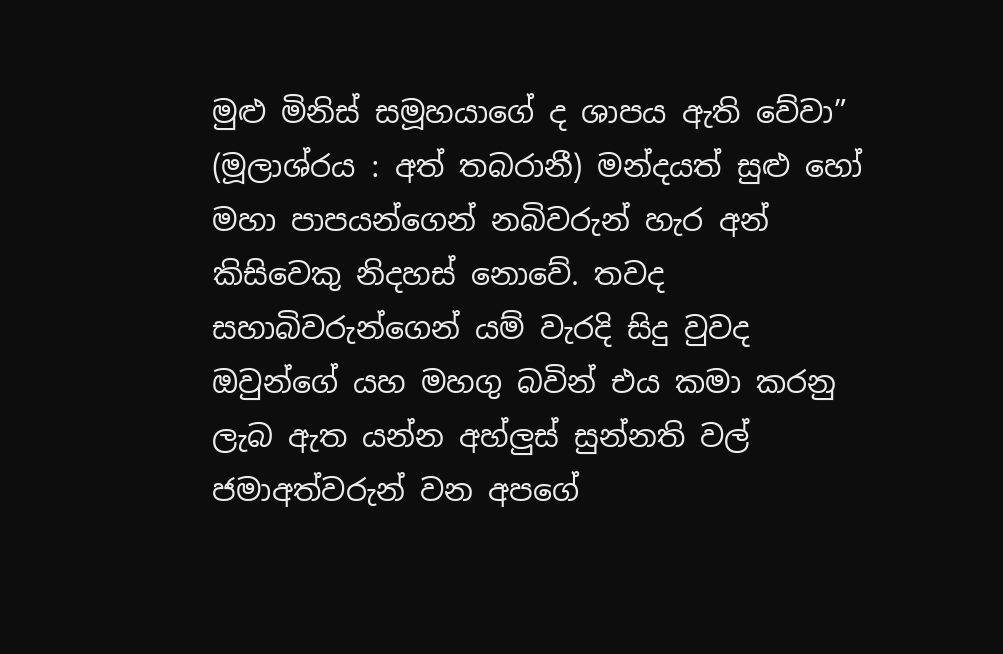මුළු මිනිස් සමූහයාගේ ද ශාපය ඇති වේවා” (මූලාශ්රය : අත් තබරානී) මන්දයත් සුළු හෝ මහා පාපයන්ගෙන් නබිවරුන් හැර අන් කිසිවෙකු නිදහස් නොවේ. තවද සහාබිවරුන්ගෙන් යම් වැරදි සිදු වුවද ඔවුන්ගේ යහ මහගු බවින් එය කමා කරනු ලැබ ඇත යන්න අහ්ලුස් සුන්නති වල් ජමාඅත්වරුන් වන අපගේ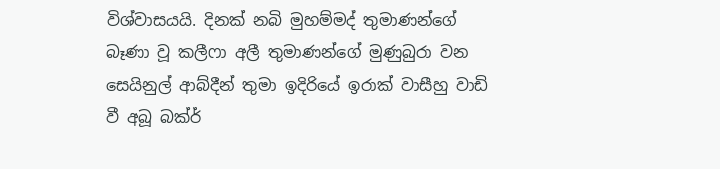විශ්වාසයයි. දිනක් නබි මුහම්මද් තුමාණන්ගේ බෑණා වූ කලීෆා අලී තුමාණන්ගේ මුණුබුරා වන සෙයිනුල් ආබ්දීන් තුමා ඉදිරියේ ඉරාක් වාසීහු වාඩි වී අබූ බක්ර්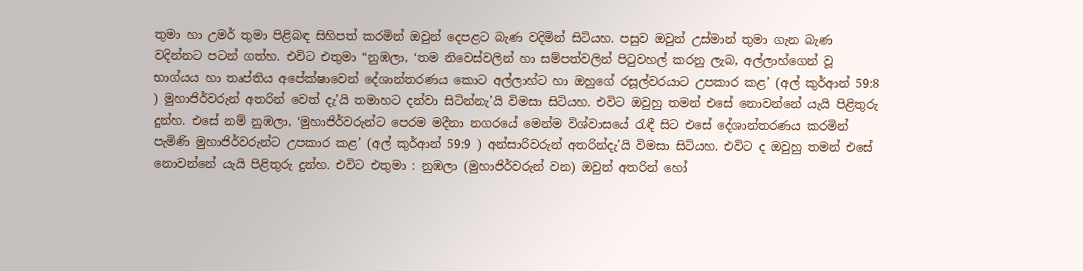තුමා හා උමර් තුමා පිළිබඳ සිහිපත් කරමින් ඔවුන් දෙපළට බැණ වදිමින් සිටියහ. පසුව ඔවුන් උස්මාන් තුමා ගැන බැණ වදින්නට පටන් ගත්හ. එවිට එතුමා “නුඹලා, ‘තම නිවෙස්වලින් හා සම්පත්වලින් පිටුවහල් කරනු ලැබ, අල්ලාහ්ගෙන් වූ භාග්යය හා තෘප්තිය අපේක්ෂාවෙන් දේශාන්තරණය කොට අල්ලාහ්ට හා ඔහුගේ රසූල්වරයාට උපකාර කළ’ (අල් කුර්ආන් 59:8 ) මුහාජිර්වරුන් අතරින් වෙත් දැ’යි තමාහට දන්වා සිටින්නැ’යි විමසා සිටියහ. එවිට ඔවුහු තමන් එසේ නොවන්නේ යැයි පිළිතුරු දුන්හ. එසේ නම් නුඹලා, ‘මුහාජිර්වරුන්ට පෙරම මදීනා නගරයේ මෙන්ම විශ්වාසයේ රැඳී සිට එසේ දේශාන්තරණය කරමින් පැමිණි මුහාජිර්වරුන්ට උපකාර කළ’ (අල් කුර්ආන් 59:9 ) අන්සාරිවරුන් අතරින්දැ’යි විමසා සිටියහ. එවිට ද ඔවුහු තමන් එසේ නොවන්නේ යැයි පිළිතුරු දුන්හ. එවිට එතුමා : නුඹලා (මුහාජිර්වරුන් වන) ඔවුන් අතරින් හෝ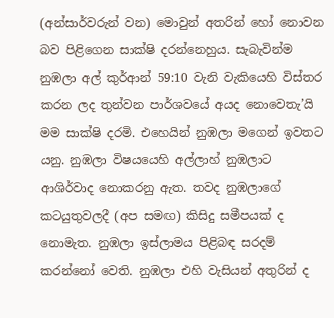(අන්සාර්වරුන් වන) මොවුන් අතරින් හෝ නොවන බව පිළිගෙන සාක්ෂි දරන්නෙහුය. සැබැවින්ම නුඹලා අල් කුර්ආන් 59:10 වැනි වැකියෙහි විස්තර කරන ලද තුන්වන පාර්ශවයේ අයද නොවෙතැ’යි මම සාක්ෂි දරමි. එහෙයින් නුඹලා මගෙන් ඉවතට යනු. නුඹලා විෂයයෙහි අල්ලාහ් නුඹලාට ආශිර්වාද නොකරනු ඇත. තවද නුඹලාගේ කටයුතුවලදී (අප සමඟ) කිසිදු සමීපයක් ද නොමැත. නුඹලා ඉස්ලාමය පිළිබඳ සරදම් කරන්නෝ වෙති. නුඹලා එහි වැසියන් අතුරින් ද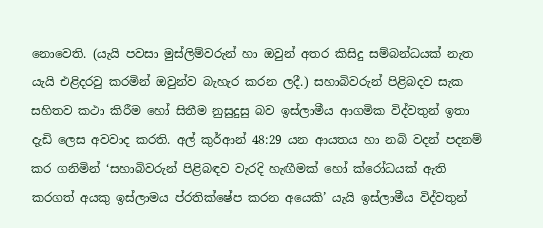නොවෙති. (යැයි පවසා මුස්ලිම්වරුන් හා ඔවුන් අතර කිසිදු සම්බන්ධයක් නැත යැයි එළිදරවු කරමින් ඔවුන්ව බැහැර කරන ලදී.) සහාබිවරුන් පිළිබදව සැක සහිතව කථා කිරීම හෝ සිතීම නුසුදුසු බව ඉස්ලාමීය ආගමික විද්වතුන් ඉතා දැඩි ලෙස අවවාද කරති. අල් කුර්ආන් 48:29 යන ආයතය හා නබි වදන් පදනම් කර ගනිමින් ‘සහාබිවරුන් පිළිබඳව වැරදි හැඟීමක් හෝ ක්රෝධයක් ඇති කරගත් අයකු ඉස්ලාමය ප්රතික්ෂේප කරන අයෙකි’ යැයි ඉස්ලාමීය විද්වතුන්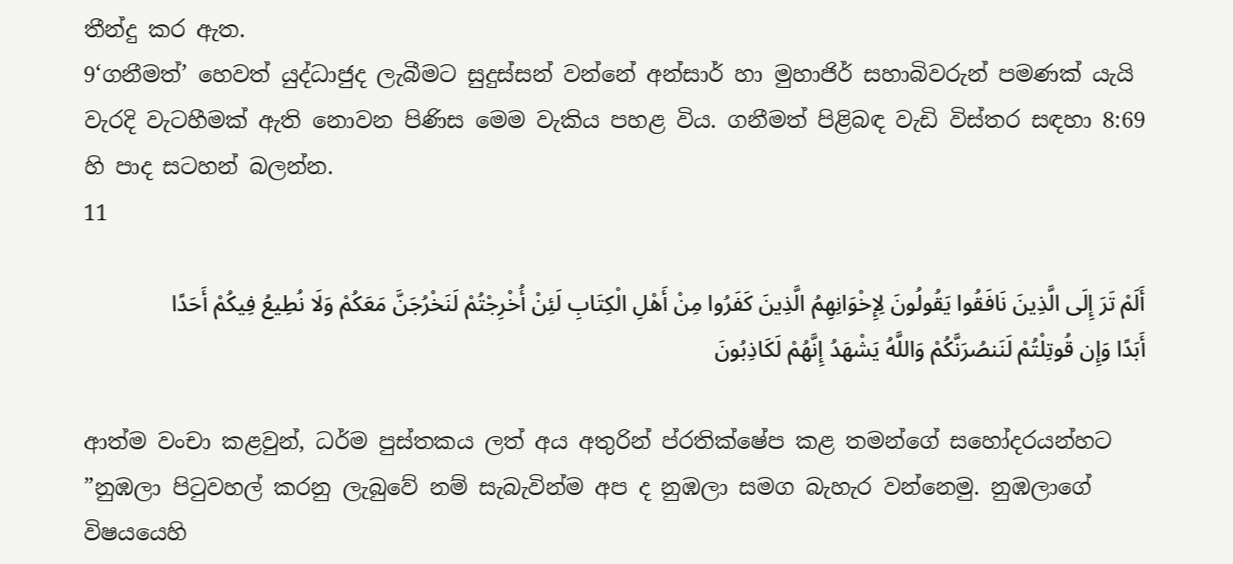තීන්දු කර ඇත.
9‘ගනීමත්’ හෙවත් යුද්ධාජුද ලැබීමට සුදුස්සන් වන්නේ අන්සාර් හා මුහාජිර් සහාබිවරුන් පමණක් යැයි වැරදි වැටහීමක් ඇති නොවන පිණිස මෙම වැකිය පහළ විය. ගනීමත් පිළිබඳ වැඩි විස්තර සඳහා 8:69 හි පාද සටහන් බලන්න.
11

أَلَمْ تَرَ إِلَى الَّذِينَ نَافَقُوا يَقُولُونَ لِإِخْوَانِهِمُ الَّذِينَ كَفَرُوا مِنْ أَهْلِ الْكِتَابِ لَئِنْ أُخْرِجْتُمْ لَنَخْرُجَنَّ مَعَكُمْ وَلَا نُطِيعُ فِيكُمْ أَحَدًا أَبَدًا وَإِن قُوتِلْتُمْ لَنَنصُرَنَّكُمْ وَاللَّهُ يَشْهَدُ إِنَّهُمْ لَكَاذِبُونَ

ආත්ම වංචා කළවුන්, ධර්ම පුස්තකය ලත් අය අතුරින් ප්රතික්ෂේප කළ තමන්ගේ සහෝදරයන්හට ”නුඹලා පිටුවහල් කරනු ලැබුවේ නම් සැබැවින්ම අප ද නුඹලා සමග බැහැර වන්නෙමු. නුඹලාගේ විෂයයෙහි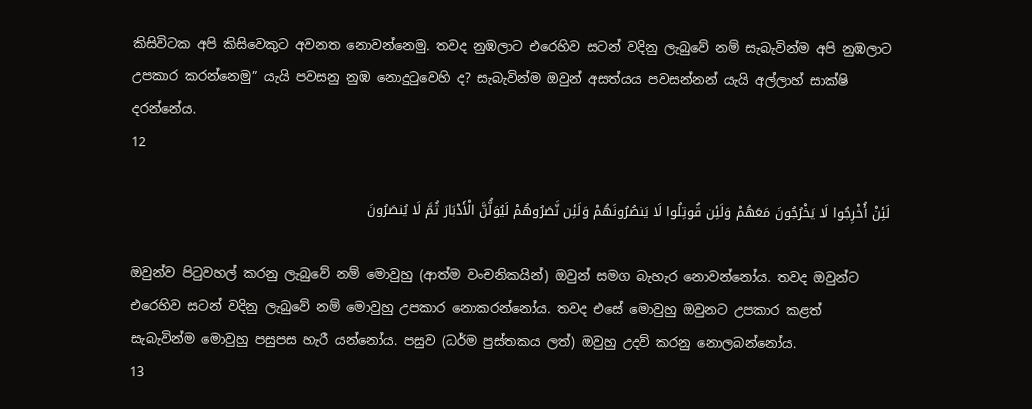කිසිවිටක අපි කිසිවෙකුට අවනත නොවන්නෙමු. තවද නුඹලාට එරෙහිව සටන් වදිනු ලැබුවේ නම් සැබැවින්ම අපි නුඹලාට උපකාර කරන්නෙමු” යැයි පවසනු නුඹ නොදුටුවෙහි ද? සැබැවින්ම ඔවුන් අසත්යය පවසන්නන් යැයි අල්ලාහ් සාක්ෂි දරන්නේය.
12

لَئِنْ أُخْرِجُوا لَا يَخْرُجُونَ مَعَهُمْ وَلَئِن قُوتِلُوا لَا يَنصُرُونَهُمْ وَلَئِن نَّصَرُوهُمْ لَيُوَلُّنَّ الْأَدْبَارَ ثُمَّ لَا يُنصَرُونَ

ඔවුන්ව පිටුවහල් කරනු ලැබුවේ නම් මොවුහු (ආත්ම වංචනිකයින්) ඔවුන් සමග බැහැර නොවන්නෝය. තවද ඔවුන්ට එරෙහිව සටන් වදිනු ලැබුවේ නම් මොවුහු උපකාර නොකරන්නෝය. තවද එසේ මොවුහු ඔවුනට උපකාර කළත් සැබැවින්ම මොවුහු පසුපස හැරී යන්නෝය. පසුව (ධර්ම පුස්තකය ලත්) ඔවුහු උදව් කරනු නොලබන්නෝය.
13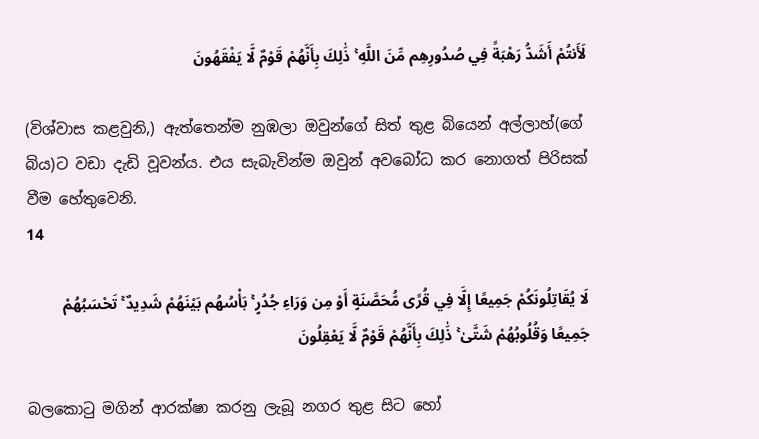لَأَنتُمْ أَشَدُّ رَهْبَةً فِي صُدُورِهِم مِّنَ اللَّهِ ۚ ذَٰلِكَ بِأَنَّهُمْ قَوْمٌ لَّا يَفْقَهُونَ

(විශ්වාස කළවුනි,) ඇත්තෙන්ම නුඹලා ඔවුන්ගේ සිත් තුළ බියෙන් අල්ලාහ්(ගේ බිය)ට වඩා දැඩි වූවන්ය. එය සැබැවින්ම ඔවුන් අවබෝධ කර නොගත් පිරිසක් වීම හේතුවෙනි.
14

لَا يُقَاتِلُونَكُمْ جَمِيعًا إِلَّا فِي قُرًى مُّحَصَّنَةٍ أَوْ مِن وَرَاءِ جُدُرٍ ۚ بَأْسُهُم بَيْنَهُمْ شَدِيدٌ ۚ تَحْسَبُهُمْ جَمِيعًا وَقُلُوبُهُمْ شَتَّىٰ ۚ ذَٰلِكَ بِأَنَّهُمْ قَوْمٌ لَّا يَعْقِلُونَ

බලකොටු මගින් ආරක්ෂා කරනු ලැබූ නගර තුළ සිට හෝ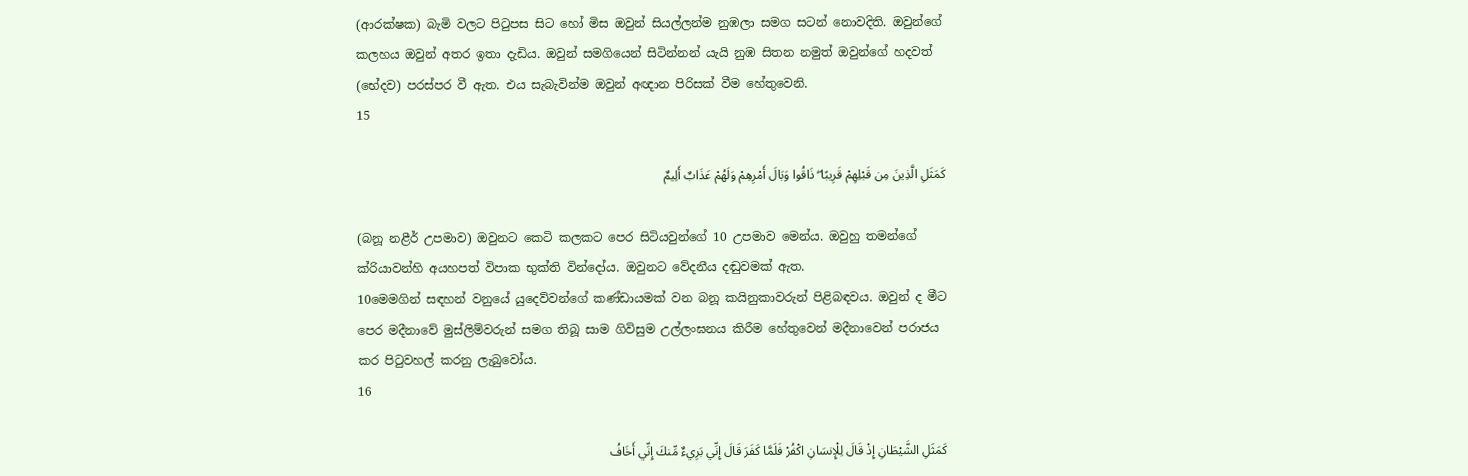(ආරක්ෂක) බැමි වලට පිටුපස සිට හෝ මිස ඔවුන් සියල්ලන්ම නුඹලා සමග සටන් නොවදිති. ඔවුන්ගේ කලහය ඔවුන් අතර ඉතා දැඩිය. ඔවුන් සමගියෙන් සිටින්නන් යැයි නුඹ සිතන නමුත් ඔවුන්ගේ හදවත් (භේදව) පරස්පර වී ඇත. එය සැබැවින්ම ඔවුන් අඥාන පිරිසක් වීම හේතුවෙනි.
15

كَمَثَلِ الَّذِينَ مِن قَبْلِهِمْ قَرِيبًا ۖ ذَاقُوا وَبَالَ أَمْرِهِمْ وَلَهُمْ عَذَابٌ أَلِيمٌ

(බනූ නළීර් උපමාව) ඔවුනට කෙටි කලකට පෙර සිටියවුන්ගේ 10 උපමාව මෙන්ය. ඔවුහු තමන්ගේ ක්රියාවන්හි අයහපත් විපාක භුක්ති වින්දෝය. ඔවුනට වේදනීය දඬුවමක් ඇත.
10මෙමගින් සඳහන් වනුයේ යුදෙව්වන්ගේ කණ්ඩායමක් වන බනූ කයිනුකාවරුන් පිළිබඳවය. ඔවුන් ද මීට පෙර මදීනාවේ මුස්ලිම්වරුන් සමග තිබූ සාම ගිවිසුම උල්ලංඝනය කිරීම හේතුවෙන් මදීනාවෙන් පරාජය කර පිටුවහල් කරනු ලැබුවෝය.
16

كَمَثَلِ الشَّيْطَانِ إِذْ قَالَ لِلْإِنسَانِ اكْفُرْ فَلَمَّا كَفَرَ قَالَ إِنِّي بَرِيءٌ مِّنكَ إِنِّي أَخَافُ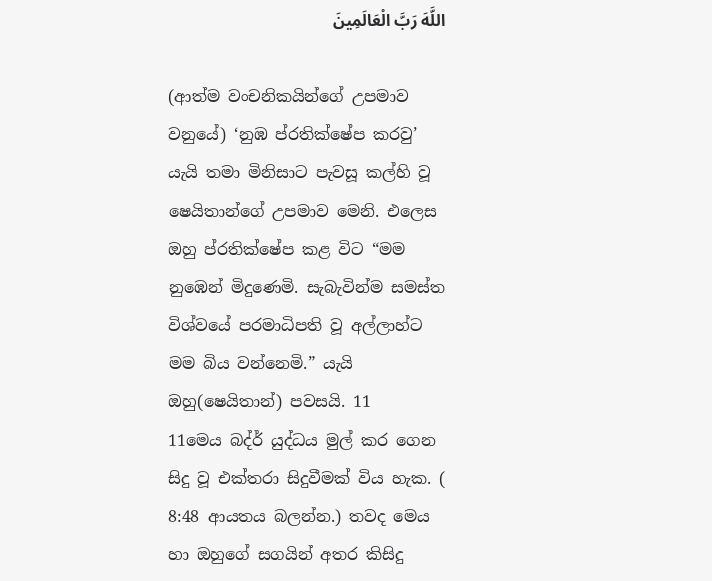اللَّهَ رَبَّ الْعَالَمِينَ

(ආත්ම වංචනිකයින්ගේ උපමාව වනුයේ) ‘නුඹ ප්රතික්ෂේප කරවු’ යැයි තමා මිනිසාට පැවසූ කල්හි වූ ෂෙයිතාන්ගේ උපමාව මෙනි. එලෙස ඔහු ප්රතික්ෂේප කළ විට “මම නුඹෙන් මිදුණෙමි. සැබැවින්ම සමස්ත විශ්වයේ පරමාධිපති වූ අල්ලාහ්ට මම බිය වන්නෙමි.” යැයි ඔහු(ෂෙයිතාන්) පවසයි. 11
11මෙය බද්ර් යුද්ධය මුල් කර ගෙන සිදු වූ එක්තරා සිදුවීමක් විය හැක. ( 8:48 ආයතය බලන්න.) තවද මෙය හා ඔහුගේ සගයින් අතර කිසිදු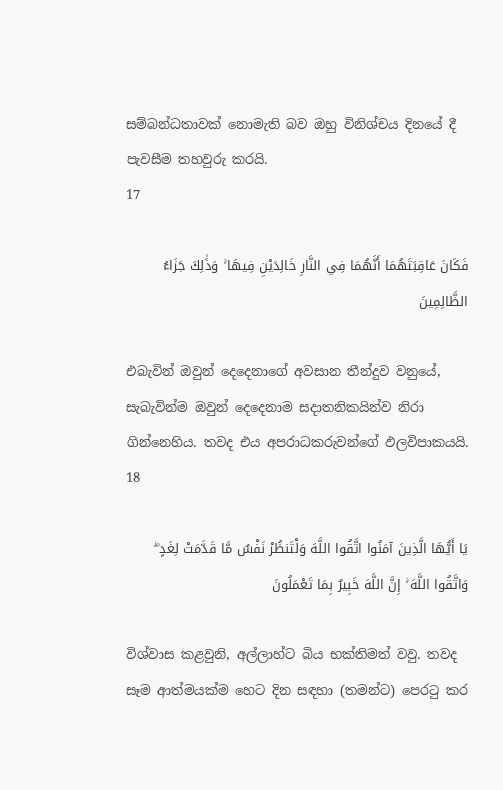සම්බන්ධතාවක් නොමැති බව ඔහු විනිශ්චය දිනයේ දී පැවසීම තහවුරු කරයි.
17

فَكَانَ عَاقِبَتَهُمَا أَنَّهُمَا فِي النَّارِ خَالِدَيْنِ فِيهَا ۚ وَذَٰلِكَ جَزَاءُ الظَّالِمِينَ

එබැවින් ඔවුන් දෙදෙනාගේ අවසාන තීන්දුව වනුයේ, සැබැවින්ම ඔවුන් දෙදෙනාම සදාතනිකයින්ව නිරා ගින්නෙහිය. තවද එය අපරාධකරුවන්ගේ ඵලවිපාකයයි.
18

يَا أَيُّهَا الَّذِينَ آمَنُوا اتَّقُوا اللَّهَ وَلْتَنظُرْ نَفْسٌ مَّا قَدَّمَتْ لِغَدٍ ۖ وَاتَّقُوا اللَّهَ ۚ إِنَّ اللَّهَ خَبِيرٌ بِمَا تَعْمَلُونَ

විශ්වාස කළවුනි, අල්ලාහ්ට බිය භක්තිමත් වවු. තවද සෑම ආත්මයක්ම හෙට දින සඳහා (තමන්ට) පෙරටු කර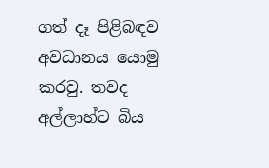ගත් දෑ පිළිබඳව අවධානය යොමු කරවු. තවද අල්ලාහ්ට බිය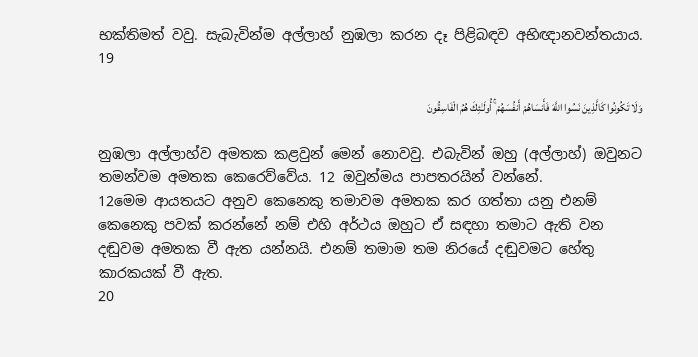භක්තිමත් වවු. සැබැවින්ම අල්ලාහ් නුඹලා කරන දෑ පිළිබඳව අභිඥානවන්තයාය.
19

وَلَا تَكُونُوا كَالَّذِينَ نَسُوا اللَّهَ فَأَنسَاهُمْ أَنفُسَهُمْ ۚ أُولَـٰئِكَ هُمُ الْفَاسِقُونَ

නුඹලා අල්ලාහ්ව අමතක කළවුන් මෙන් නොවවු. එබැවින් ඔහු (අල්ලාහ්) ඔවුනට තමන්වම අමතක කෙරෙව්වේය. 12 ඔවුන්මය පාපතරයින් වන්නේ.
12මෙම ආයතයට අනුව කෙනෙකු තමාවම අමතක කර ගත්තා යනු එනම් කෙනෙකු පවක් කරන්නේ නම් එහි අර්ථය ඔහුට ඒ සඳහා තමාට ඇති වන දඬුවම අමතක වී ඇත යන්නයි. එනම් තමාම තම නිරයේ දඬුවමට හේතු කාරකයක් වී ඇත.
20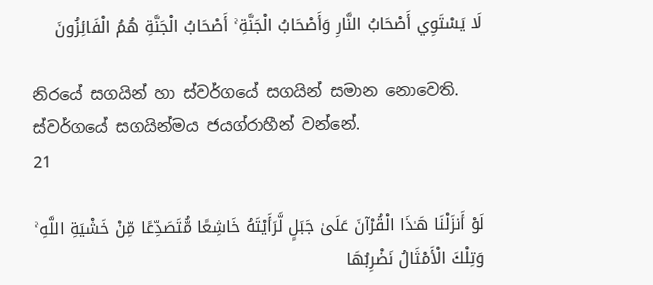لَا يَسْتَوِي أَصْحَابُ النَّارِ وَأَصْحَابُ الْجَنَّةِ ۚ أَصْحَابُ الْجَنَّةِ هُمُ الْفَائِزُونَ

නිරයේ සගයින් හා ස්වර්ගයේ සගයින් සමාන නොවෙති. ස්වර්ගයේ සගයින්මය ජයග්රාහීන් වන්නේ.
21

لَوْ أَنزَلْنَا هَـٰذَا الْقُرْآنَ عَلَىٰ جَبَلٍ لَّرَأَيْتَهُ خَاشِعًا مُّتَصَدِّعًا مِّنْ خَشْيَةِ اللَّهِ ۚ وَتِلْكَ الْأَمْثَالُ نَضْرِبُهَا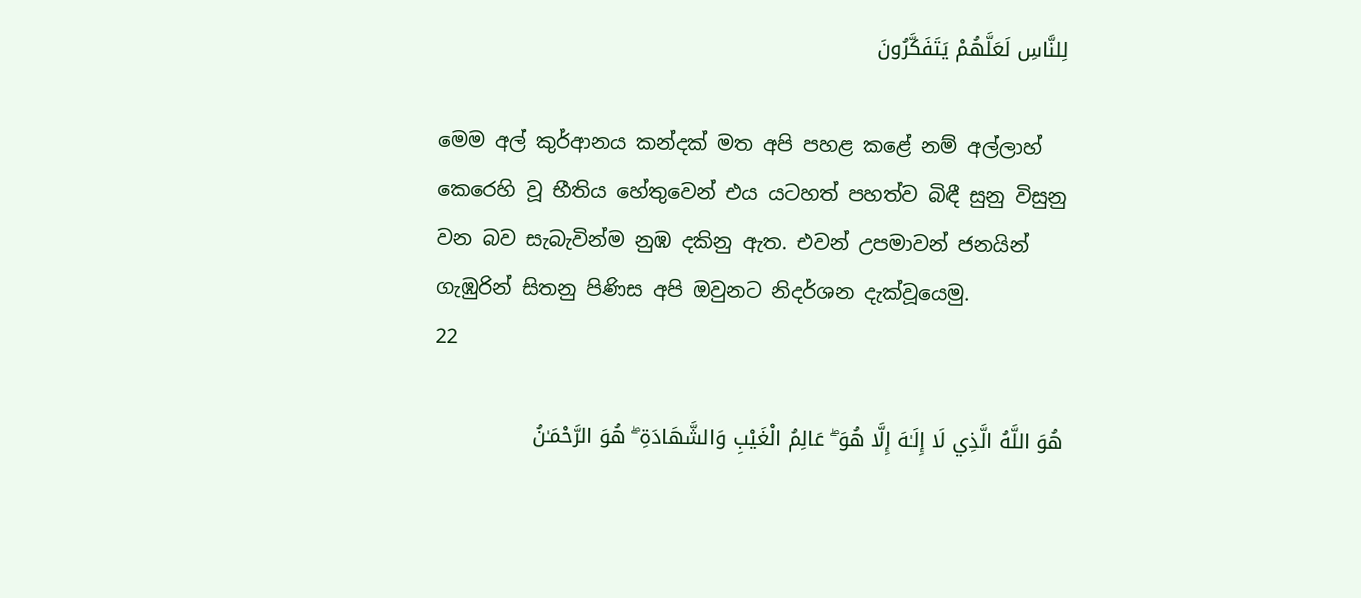لِلنَّاسِ لَعَلَّهُمْ يَتَفَكَّرُونَ

මෙම අල් කුර්ආනය කන්දක් මත අපි පහළ කළේ නම් අල්ලාහ් කෙරෙහි වූ භීතිය හේතුවෙන් එය යටහත් පහත්ව බිඳී සුනු විසුනු වන බව සැබැවින්ම නුඹ දකිනු ඇත. එවන් උපමාවන් ජනයින් ගැඹුරින් සිතනු පිණිස අපි ඔවුනට නිදර්ශන දැක්වූයෙමු.
22

هُوَ اللَّهُ الَّذِي لَا إِلَـٰهَ إِلَّا هُوَ ۖ عَالِمُ الْغَيْبِ وَالشَّهَادَةِ ۖ هُوَ الرَّحْمَـٰنُ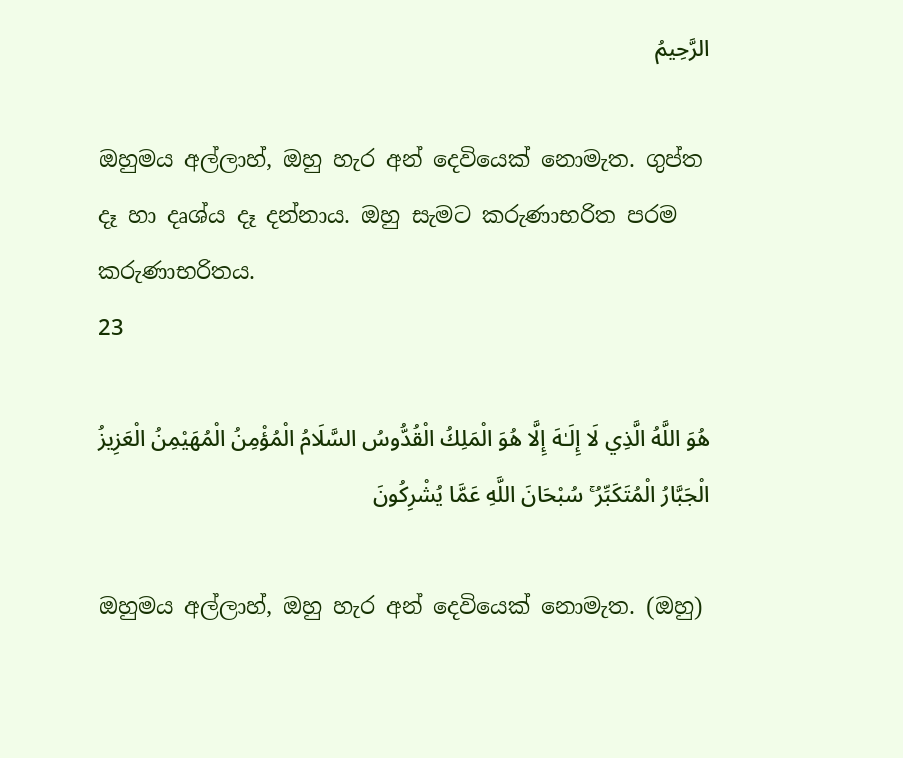الرَّحِيمُ

ඔහුමය අල්ලාහ්, ඔහු හැර අන් දෙවියෙක් නොමැත. ගුප්ත දෑ හා දෘශ්ය දෑ දන්නාය. ඔහු සැමට කරුණාභරිත පරම කරුණාභරිතය.
23

هُوَ اللَّهُ الَّذِي لَا إِلَـٰهَ إِلَّا هُوَ الْمَلِكُ الْقُدُّوسُ السَّلَامُ الْمُؤْمِنُ الْمُهَيْمِنُ الْعَزِيزُ الْجَبَّارُ الْمُتَكَبِّرُ ۚ سُبْحَانَ اللَّهِ عَمَّا يُشْرِكُونَ

ඔහුමය අල්ලාහ්, ඔහු හැර අන් දෙවියෙක් නොමැත. (ඔහු)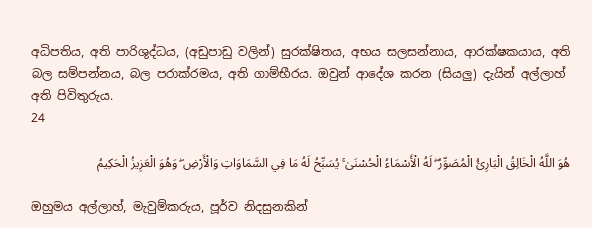අධිපතිය, අති පාරිශුද්ධය, (අඩුපාඩු වලින්) සුරක්ෂිතය, අභය සලසන්නාය, ආරක්ෂකයාය, අති බල සම්පන්නය, බල පරාක්රමය, අති ගාම්භීරය. ඔවුන් ආදේශ කරන (සියලු) දැයින් අල්ලාහ් අති පිවිතුරුය.
24

هُوَ اللَّهُ الْخَالِقُ الْبَارِئُ الْمُصَوِّرُ ۖ لَهُ الْأَسْمَاءُ الْحُسْنَىٰ ۚ يُسَبِّحُ لَهُ مَا فِي السَّمَاوَاتِ وَالْأَرْضِ ۖ وَهُوَ الْعَزِيزُ الْحَكِيمُ

ඔහුමය අල්ලාහ්, මැවුම්කරුය, පූර්ව නිදසුනකින්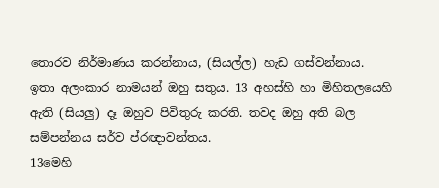තොරව නිර්මාණය කරන්නාය, (සියල්ල) හැඩ ගස්වන්නාය. ඉතා අලංකාර නාමයන් ඔහු සතුය. 13 අහස්හි හා මිහිතලයෙහි ඇති (සියලු) දෑ ඔහුව පිවිතුරු කරති. තවද ඔහු අති බල සම්පන්නය සර්ව ප්රඥාවන්තය.
13මෙහි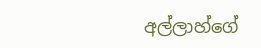අල්ලාහ්ගේ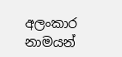අලංකාර නාමයන්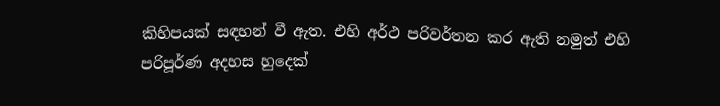කිහිපයක් සඳහන් වී ඇත. එහි අර්ථ පරිවර්තන කර ඇති නමුත් එහි පරිපූර්ණ අදහස හුදෙක්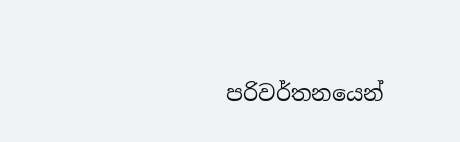පරිවර්තනයෙන්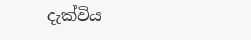දැක්විය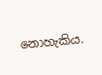නොහැකිය.